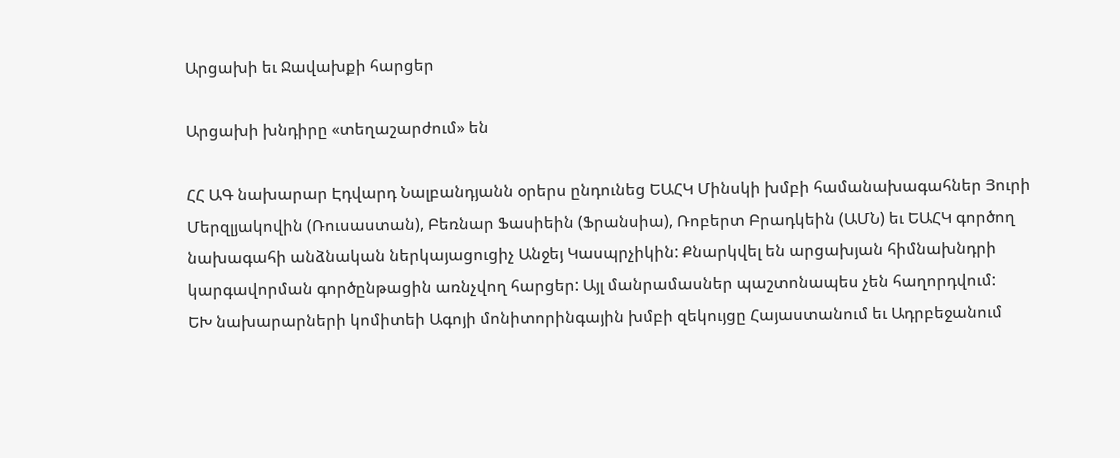Արցախի եւ Ջավախքի հարցեր

Արցախի խնդիրը «տեղաշարժում» են

ՀՀ ԱԳ նախարար Էդվարդ Նալբանդյանն օրերս ընդունեց ԵԱՀԿ Մինսկի խմբի համանախագահներ Յուրի Մերզլյակովին (Ռուսաստան), Բեռնար Ֆասիեին (Ֆրանսիա), Ռոբերտ Բրադկեին (ԱՄՆ) եւ ԵԱՀԿ գործող նախագահի անձնական ներկայացուցիչ Անջեյ Կասպրչիկին: Քնարկվել են արցախյան հիմնախնդրի կարգավորման գործընթացին առնչվող հարցեր: Այլ մանրամասներ պաշտոնապես չեն հաղորդվում:
ԵԽ նախարարների կոմիտեի Ագոյի մոնիտորինգային խմբի զեկույցը Հայաստանում եւ Ադրբեջանում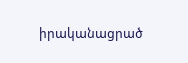իրականացրած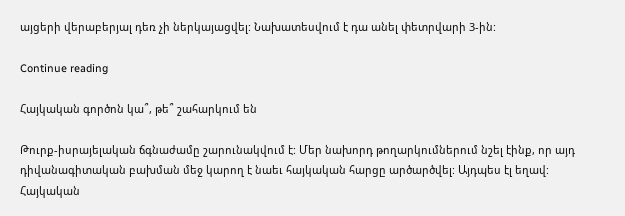այցերի վերաբերյալ դեռ չի ներկայացվել: Նախատեսվում է դա անել փետրվարի 3-ին:

Continue reading

Հայկական գործոն կա՞, թե՞ շահարկում են

Թուրք-իսրայելական ճգնաժամը շարունակվում է: Մեր նախորդ թողարկումներում նշել էինք, որ այդ դիվանագիտական բախման մեջ կարող է նաեւ հայկական հարցը արծարծվել: Այդպես էլ եղավ: Հայկական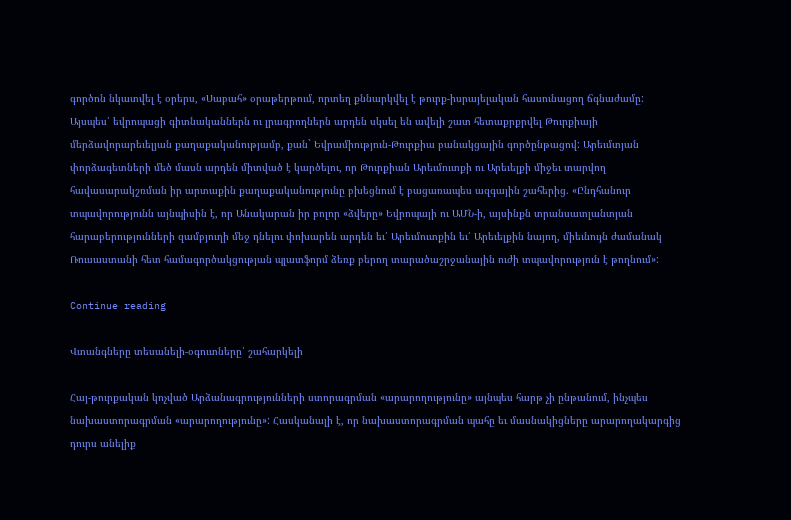գործոն նկատվել է օրերս, «Սաբահ» օրաթերթում, որտեղ քննարկվել է թուրք-իսրայելական հասունացող ճգնաժամը:
Այսպես՝ եվրոպացի գիտնականներն ու լրագրողներն արդեն սկսել են ավելի շատ հետաքրքրվել Թուրքիայի մերձավորարեւելյան քաղաքականությամբ, քան` Եվրամիություն-Թուրքիա բանակցային գործընթացով: Արեւմտյան փորձագետների մեծ մասն արդեն միտված է կարծելու, որ Թուրքիան Արեւմուտքի ու Արեւելքի միջեւ տարվող հավասարակշռման իր արտաքին քաղաքականությունը բխեցնում է բացառապես ազգային շահերից. «Ընդհանուր տպավորությունն այնպիսին է, որ Անակարան իր բոլոր «ձվերը» Եվրոպայի ու ԱՄՆ-ի, այսինքն տրանսատլանտյան հարաբերությունների զամբյուղի մեջ դնելու փոխարեն արդեն եւ՛ Արեւմուտքին եւ՛ Արեւելքին նայող, միեւնույն ժամանակ Ռուսաստանի հետ համագործակցության պլատֆորմ ձեռք բերող տարածաշրջանային ուժի տպավորություն է թողնում»:

Continue reading

Վտանգները տեսանելի-օգուտները՝ շահարկելի

Հայ-թուրքական կոչված Արձանագրությունների ստորագրման «արարողությունը» այնպես հարթ չի ընթանում, ինչպես նախաստորագրման «արարողությունը»: Հասկանալի է, որ նախաստորագրման պահը եւ մասնակիցները արարողակարգից դուրս անելիք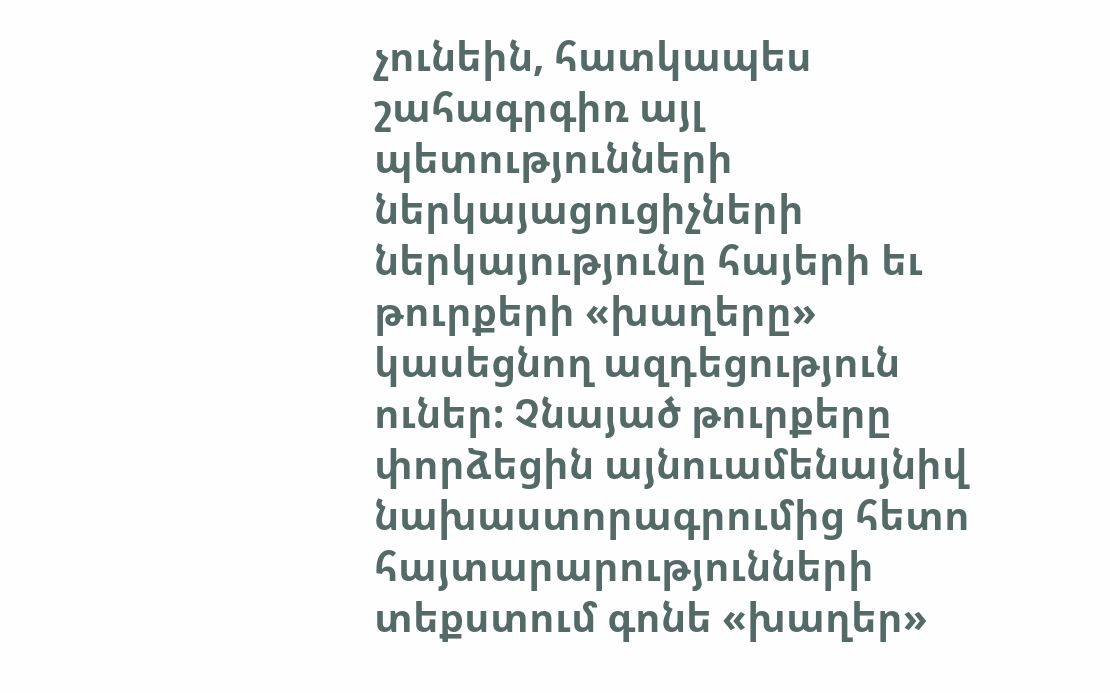չունեին, հատկապես շահագրգիռ այլ պետությունների ներկայացուցիչների ներկայությունը հայերի եւ թուրքերի «խաղերը» կասեցնող ազդեցություն ուներ: Չնայած թուրքերը փորձեցին այնուամենայնիվ նախաստորագրումից հետո հայտարարությունների տեքստում գոնե «խաղեր»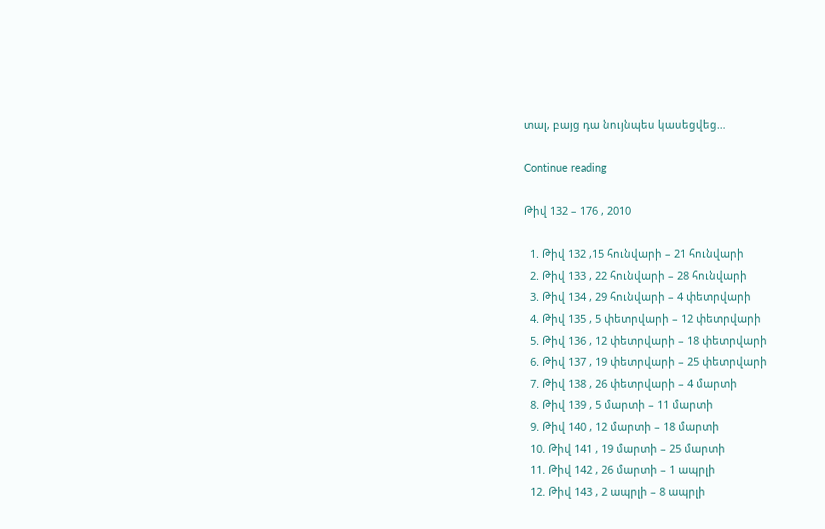տալ, բայց դա նույնպես կասեցվեց…

Continue reading

Թիվ 132 – 176 , 2010

  1. Թիվ 132 ,15 հունվարի – 21 հունվարի
  2. Թիվ 133 , 22 հունվարի – 28 հունվարի
  3. Թիվ 134 , 29 հունվարի – 4 փետրվարի
  4. Թիվ 135 , 5 փետրվարի – 12 փետրվարի
  5. Թիվ 136 , 12 փետրվարի – 18 փետրվարի
  6. Թիվ 137 , 19 փետրվարի – 25 փետրվարի
  7. Թիվ 138 , 26 փետրվարի – 4 մարտի
  8. Թիվ 139 , 5 մարտի – 11 մարտի
  9. Թիվ 140 , 12 մարտի – 18 մարտի
  10. Թիվ 141 , 19 մարտի – 25 մարտի
  11. Թիվ 142 , 26 մարտի – 1 ապրլի
  12. Թիվ 143 , 2 ապրլի – 8 ապրլի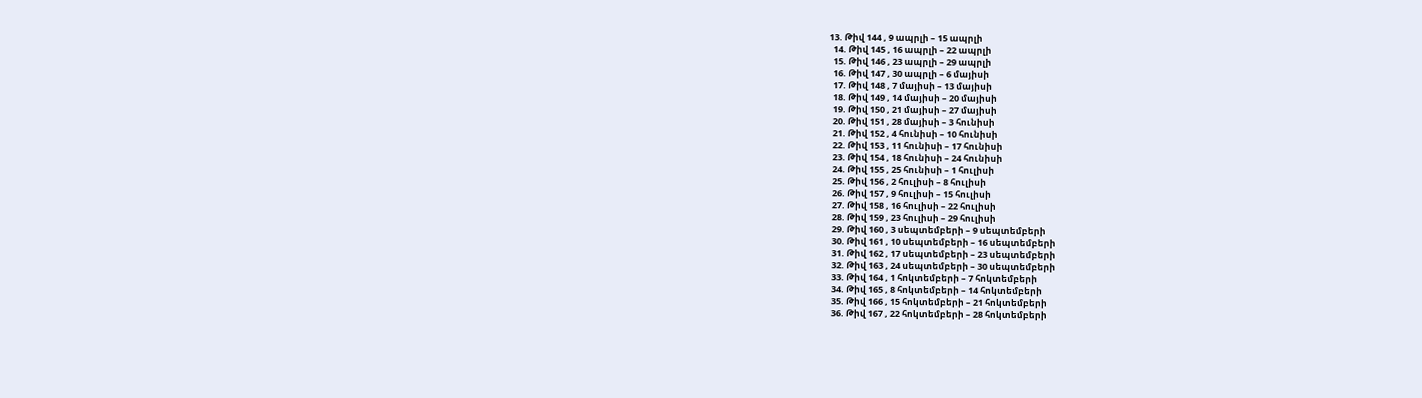13. Թիվ 144 , 9 ապրլի – 15 ապրլի
  14. Թիվ 145 , 16 ապրլի – 22 ապրլի
  15. Թիվ 146 , 23 ապրլի – 29 ապրլի
  16. Թիվ 147 , 30 ապրլի – 6 մայիսի
  17. Թիվ 148 , 7 մայիսի – 13 մայիսի
  18. Թիվ 149 , 14 մայիսի – 20 մայիսի
  19. Թիվ 150 , 21 մայիսի – 27 մայիսի
  20. Թիվ 151 , 28 մայիսի – 3 հունիսի
  21. Թիվ 152 , 4 հունիսի – 10 հունիսի
  22. Թիվ 153 , 11 հունիսի – 17 հունիսի
  23. Թիվ 154 , 18 հունիսի – 24 հունիսի
  24. Թիվ 155 , 25 հունիսի – 1 հուլիսի
  25. Թիվ 156 , 2 հուլիսի – 8 հուլիսի
  26. Թիվ 157 , 9 հուլիսի – 15 հուլիսի
  27. Թիվ 158 , 16 հուլիսի – 22 հուլիսի
  28. Թիվ 159 , 23 հուլիսի – 29 հուլիսի
  29. Թիվ 160 , 3 սեպտեմբերի – 9 սեպտեմբերի
  30. Թիվ 161 , 10 սեպտեմբերի – 16 սեպտեմբերի
  31. Թիվ 162 , 17 սեպտեմբերի – 23 սեպտեմբերի
  32. Թիվ 163 , 24 սեպտեմբերի – 30 սեպտեմբերի
  33. Թիվ 164 , 1 հոկտեմբերի – 7 հոկտեմբերի
  34. Թիվ 165 , 8 հոկտեմբերի – 14 հոկտեմբերի
  35. Թիվ 166 , 15 հոկտեմբերի – 21 հոկտեմբերի
  36. Թիվ 167 , 22 հոկտեմբերի – 28 հոկտեմբերի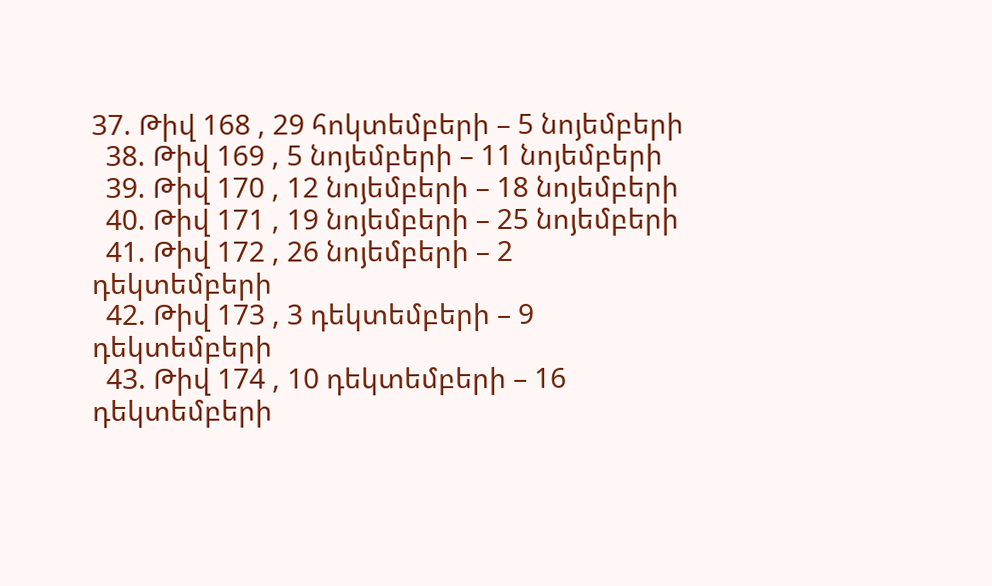37. Թիվ 168 , 29 հոկտեմբերի – 5 նոյեմբերի
  38. Թիվ 169 , 5 նոյեմբերի – 11 նոյեմբերի
  39. Թիվ 170 , 12 նոյեմբերի – 18 նոյեմբերի
  40. Թիվ 171 , 19 նոյեմբերի – 25 նոյեմբերի
  41. Թիվ 172 , 26 նոյեմբերի – 2 դեկտեմբերի
  42. Թիվ 173 , 3 դեկտեմբերի – 9 դեկտեմբերի
  43. Թիվ 174 , 10 դեկտեմբերի – 16 դեկտեմբերի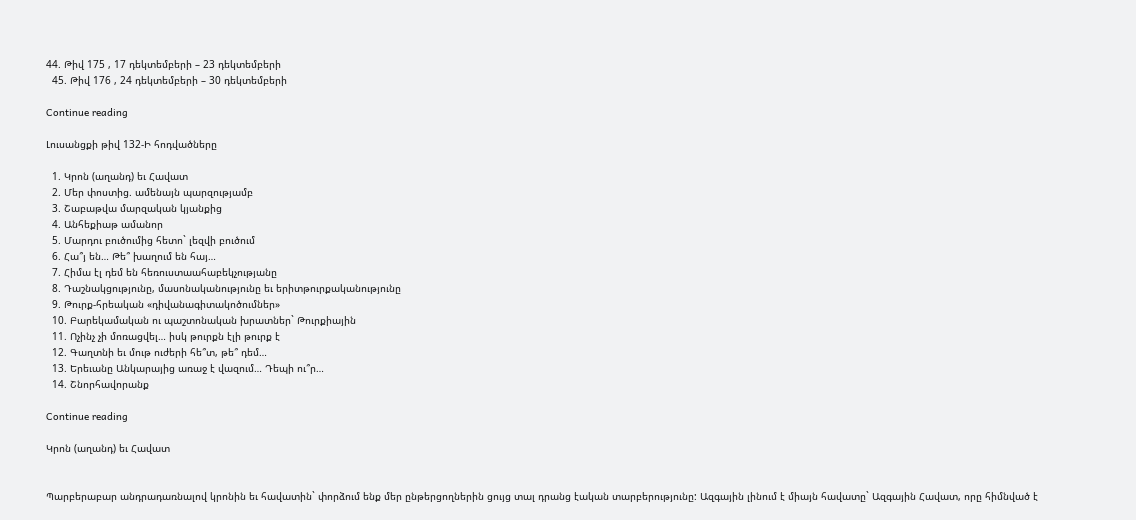44. Թիվ 175 , 17 դեկտեմբերի – 23 դեկտեմբերի
  45. Թիվ 176 , 24 դեկտեմբերի – 30 դեկտեմբերի

Continue reading

Լուսանցքի թիվ 132-Ի հոդվածները

  1. Կրոն (աղանդ) եւ Հավատ
  2. Մեր փոստից. ամենայն պարզությամբ
  3. Շաբաթվա մարզական կյանքից
  4. Անհեքիաթ ամանոր
  5. Մարդու բուծումից հետո` լեզվի բուծում
  6. Հա՞յ են… Թե՞ խաղում են հայ…
  7. Հիմա էլ դեմ են հեռուստաահաբեկչությանը
  8. Դաշնակցությունը, մասոնականությունը եւ երիտթուրքականությունը
  9. Թուրք-հրեական «դիվանագիտակոծումներ»
  10. Բարեկամական ու պաշտոնական խրատներ` Թուրքիային
  11. Ոչինչ չի մոռացվել… իսկ թուրքն էլի թուրք է
  12. Գաղտնի եւ մութ ուժերի հե՞տ, թե՞ դեմ…
  13. Երեւանը Անկարայից առաջ է վազում… Դեպի ու՞ր…
  14. Շնորհավորանք

Continue reading

Կրոն (աղանդ) եւ Հավատ


Պարբերաբար անդրադառնալով կրոնին եւ հավատին` փորձում ենք մեր ընթերցողներին ցույց տալ դրանց էական տարբերությունը: Ազգային լինում է միայն հավատը` Ազգային Հավատ, որը հիմնված է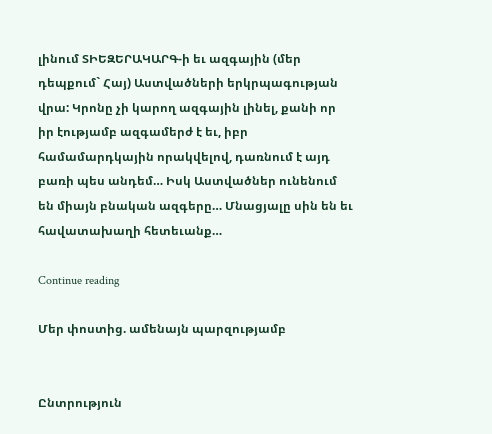լինում ՏԻԵԶԵՐԱԿԱՐԳ-ի եւ ազգային (մեր դեպքում` Հայ) Աստվածների երկրպագության վրա: Կրոնը չի կարող ազգային լինել, քանի որ իր էությամբ ազգամերժ է եւ, իբր համամարդկային որակվելով, դառնում է այդ բառի պես անդեմ… Իսկ Աստվածներ ունենում են միայն բնական ազգերը… Մնացյալը սին են եւ հավատախաղի հետեւանք…

Continue reading

Մեր փոստից. ամենայն պարզությամբ


Ընտրություն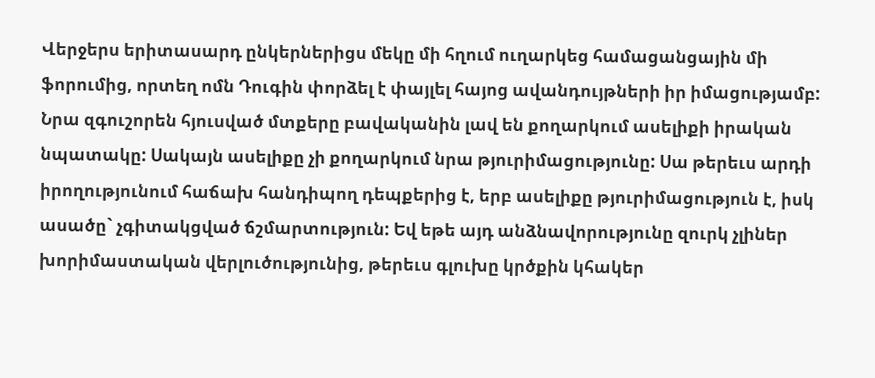Վերջերս երիտասարդ ընկերներիցս մեկը մի հղում ուղարկեց համացանցային մի ֆորումից, որտեղ ոմն Դուգին փորձել է փայլել հայոց ավանդույթների իր իմացությամբ:
Նրա զգուշորեն հյուսված մտքերը բավականին լավ են քողարկում ասելիքի իրական նպատակը: Սակայն ասելիքը չի քողարկում նրա թյուրիմացությունը: Սա թերեւս արդի իրողությունում հաճախ հանդիպող դեպքերից է, երբ ասելիքը թյուրիմացություն է, իսկ ասածը` չգիտակցված ճշմարտություն: Եվ եթե այդ անձնավորությունը զուրկ չլիներ խորիմաստական վերլուծությունից, թերեւս գլուխը կրծքին կհակեր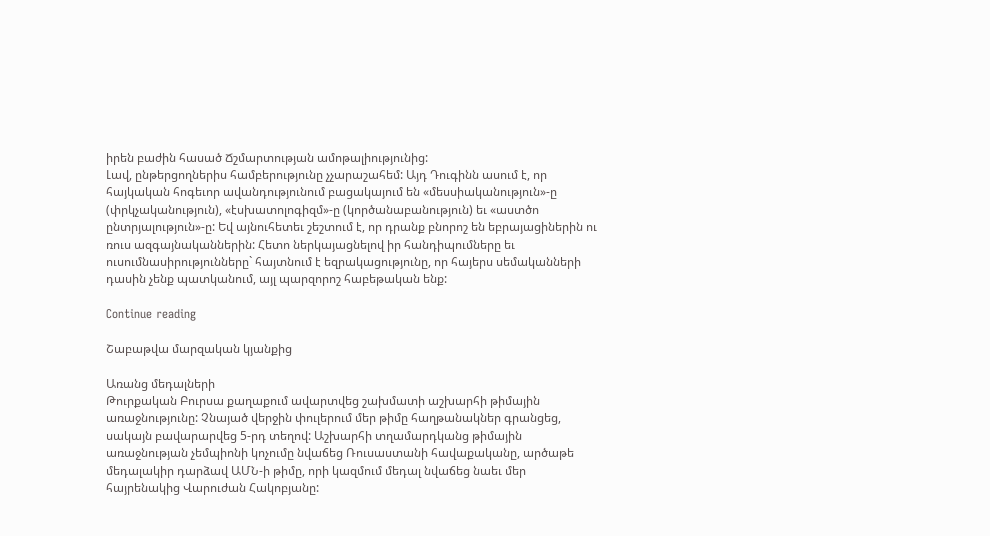իրեն բաժին հասած Ճշմարտության ամոթալիությունից:
Լավ, ընթերցողներիս համբերությունը չչարաշահեմ: Այդ Դուգինն ասում է, որ հայկական հոգեւոր ավանդությունում բացակայում են «մեսսիականություն»-ը (փրկչականություն), «էսխատոլոգիզմ»-ը (կործանաբանություն) եւ «աստծո ընտրյալություն»-ը: Եվ այնուհետեւ շեշտում է, որ դրանք բնորոշ են եբրայացիներին ու ռուս ազգայնականներին: Հետո ներկայացնելով իր հանդիպումները եւ ուսումնասիրությունները` հայտնում է եզրակացությունը, որ հայերս սեմականների դասին չենք պատկանում, այլ պարզորոշ հաբեթական ենք:

Continue reading

Շաբաթվա մարզական կյանքից

Առանց մեդալների
Թուրքական Բուրսա քաղաքում ավարտվեց շախմատի աշխարհի թիմային առաջնությունը: Չնայած վերջին փուլերում մեր թիմը հաղթանակներ գրանցեց, սակայն բավարարվեց 5-րդ տեղով: Աշխարհի տղամարդկանց թիմային առաջնության չեմպիոնի կոչումը նվաճեց Ռուսաստանի հավաքականը, արծաթե մեդալակիր դարձավ ԱՄՆ-ի թիմը, որի կազմում մեդալ նվաճեց նաեւ մեր հայրենակից Վարուժան Հակոբյանը: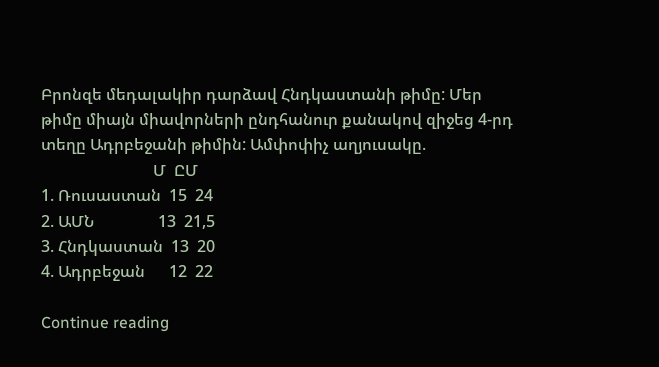Բրոնզե մեդալակիր դարձավ Հնդկաստանի թիմը: Մեր թիմը միայն միավորների ընդհանուր քանակով զիջեց 4-րդ տեղը Ադրբեջանի թիմին: Ամփոփիչ աղյուսակը.
                            Մ  ԸՄ
1. Ռուսաստան  15  24
2. ԱՄՆ                13  21,5
3. Հնդկաստան  13  20
4. Ադրբեջան      12  22

Continue reading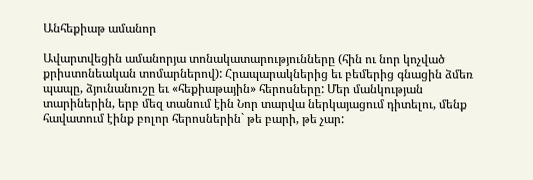Անհեքիաթ ամանոր

Ավարտվեցին ամանորյա տոնակատարությունները (հին ու նոր կոչված քրիստոնեական տոմարներով): Հրապարակներից եւ բեմերից գնացին ձմեռ պապը, ձյունանուշը եւ «հեքիաթային» հերոսները: Մեր մանկության տարիներին, երբ մեզ տանում էին Նոր տարվա ներկայացում դիտելու, մենք հավատում էինք բոլոր հերոսներին` թե բարի, թե չար: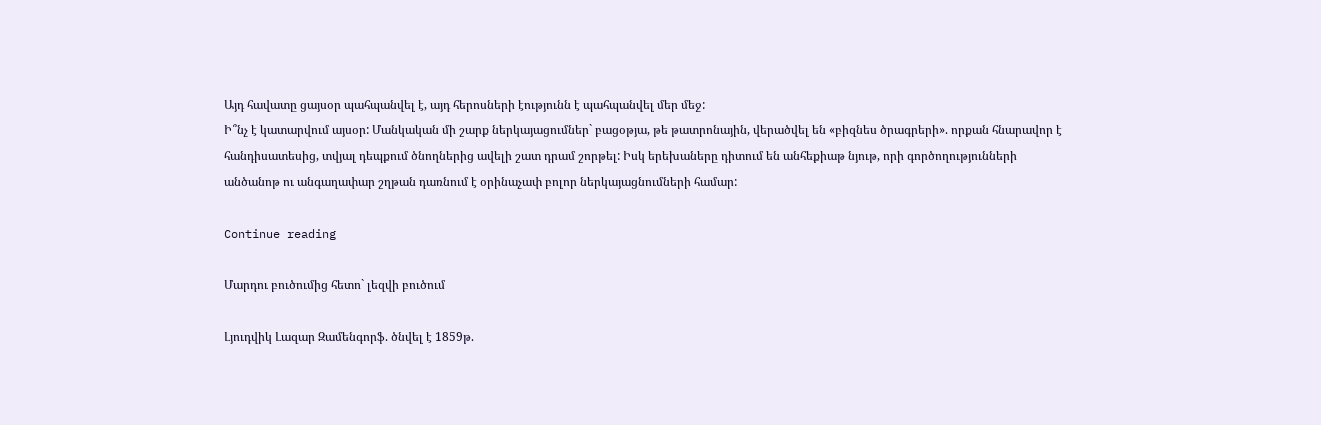Այդ հավատը ցայսօր պահպանվել է, այդ հերոսների էությունն է պահպանվել մեր մեջ:
Ի՞նչ է կատարվում այսօր: Մանկական մի շարք ներկայացումներ` բացօթյա, թե թատրոնային, վերածվել են «բիզնես ծրագրերի». որքան հնարավոր է հանդիսատեսից, տվյալ դեպքում ծնողներից ավելի շատ դրամ շորթել: Իսկ երեխաները դիտում են անհեքիաթ նյութ, որի գործողությունների անծանոթ ու անգաղափար շղթան դառնում է օրինաչափ բոլոր ներկայացնումների համար:

Continue reading

Մարդու բուծումից հետո` լեզվի բուծում

Լյուդվիկ Լազար Զամենգորֆ. ծնվել է 1859թ.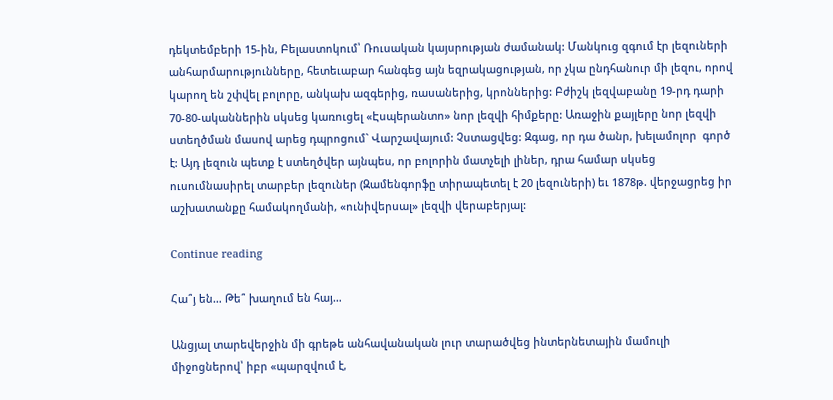դեկտեմբերի 15-ին, Բելաստոկում՝ Ռուսական կայսրության ժամանակ: Մանկուց զգում էր լեզուների անհարմարությունները, հետեւաբար հանգեց այն եզրակացության, որ չկա ընդհանուր մի լեզու, որով կարող են շփվել բոլորը, անկախ ազգերից, ռասաներից, կրոններից: Բժիշկ լեզվաբանը 19-րդ դարի 70-80-ականներին սկսեց կառուցել «Էսպերանտո» նոր լեզվի հիմքերը: Առաջին քայլերը նոր լեզվի ստեղծման մասով արեց դպրոցում` Վարշավայում: Չստացվեց: Զգաց, որ դա ծանր, խելամոլոր  գործ է: Այդ լեզուն պետք է ստեղծվեր այնպես, որ բոլորին մատչելի լիներ, դրա համար սկսեց ուսումնասիրել տարբեր լեզուներ (Զամենգորֆը տիրապետել է 20 լեզուների) եւ 1878թ. վերջացրեց իր աշխատանքը համակողմանի, «ունիվերսալ» լեզվի վերաբերյալ:

Continue reading

Հա՞յ են… Թե՞ խաղում են հայ…

Անցյալ տարեվերջին մի գրեթե անհավանական լուր տարածվեց ինտերնետային մամուլի միջոցներով՝ իբր «պարզվում է,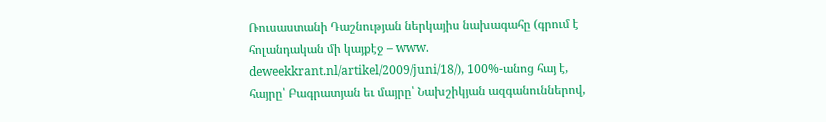Ռուսաստանի Դաշնության ներկայիս նախագահը (գրում է հոլանդական մի կայքէջ – www. deweekkrant.nl/artikel/2009/juni/18/), 100%-անոց հայ է, հայրը՝ Բագրատյան եւ մայրը՝ Նախշիկյան ազգանուններով,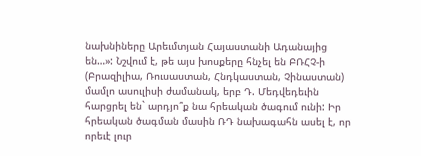նախնիները Արեւմտյան Հայաստանի Ադանայից են…»: Նշվում է, թե այս խոսքերը հնչել են ԲՌՀՉ-ի (Բրազիլիա, Ռուսաստան, Հնդկաստան, Չինաստան) մամլո ասուլիսի ժամանակ, երբ Դ. Մեդվեդեւին հարցրել են` արդյո՞ք նա հրեական ծագում ունի: Իր հրեական ծագման մասին ՌԴ նախագահն ասել է, որ որեւէ լուր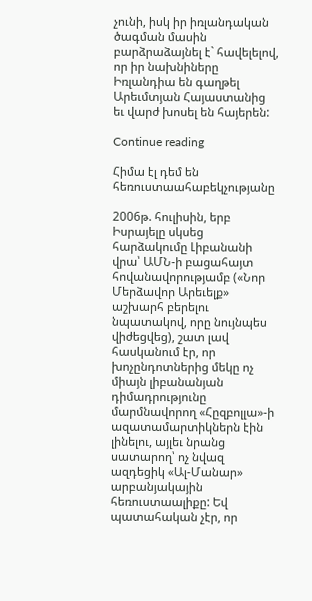չունի, իսկ իր իռլանդական ծագման մասին բարձրաձայնել է` հավելելով, որ իր նախնիները Իռլանդիա են գաղթել Արեւմտյան Հայաստանից եւ վարժ խոսել են հայերեն:

Continue reading

Հիմա էլ դեմ են հեռուստաահաբեկչությանը

2006թ. հուլիսին, երբ Իսրայելը սկսեց հարձակումը Լիբանանի վրա՝ ԱՄՆ-ի բացահայտ հովանավորությամբ («Նոր Մերձավոր Արեւելք» աշխարհ բերելու նպատակով, որը նույնպես վիժեցվեց), շատ լավ հասկանում էր, որ խոչընդոտներից մեկը ոչ միայն լիբանանյան դիմադրությունը մարմնավորող «Հըզբոլլա»-ի ազատամարտիկներն էին լինելու, այլեւ նրանց սատարող՝ ոչ նվազ ազդեցիկ «Ալ-Մանար» արբանյակային հեռուստաալիքը: Եվ պատահական չէր, որ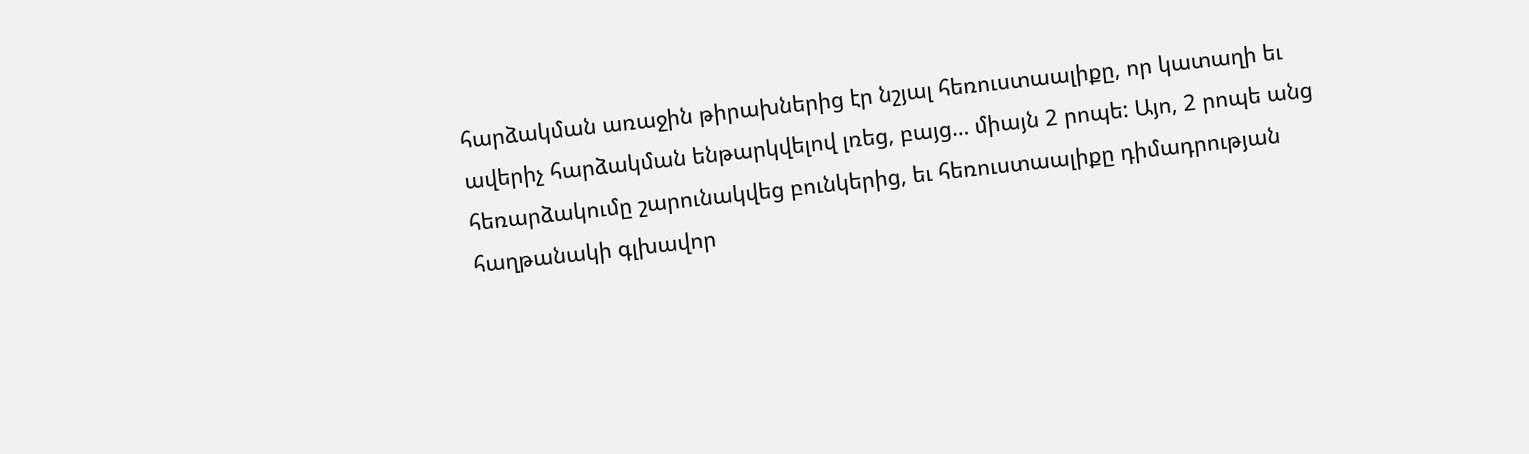հարձակման առաջին թիրախներից էր նշյալ հեռուստաալիքը, որ կատաղի եւ ավերիչ հարձակման ենթարկվելով լռեց, բայց… միայն 2 րոպե: Այո, 2 րոպե անց հեռարձակումը շարունակվեց բունկերից, եւ հեռուստաալիքը դիմադրության հաղթանակի գլխավոր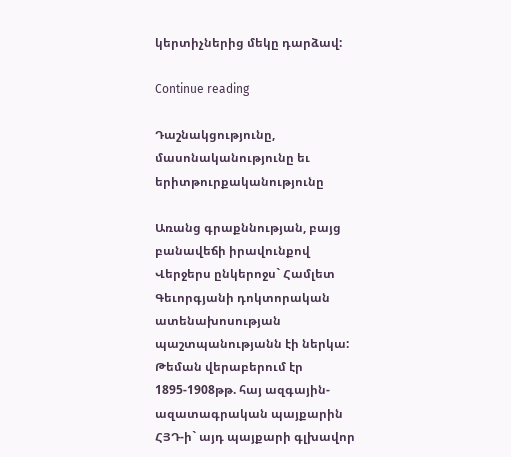կերտիչներից մեկը դարձավ:

Continue reading

Դաշնակցությունը, մասոնականությունը եւ երիտթուրքականությունը

Առանց գրաքննության, բայց բանավեճի իրավունքով
Վերջերս ընկերոջս` Համլետ Գեւորգյանի դոկտորական ատենախոսության պաշտպանությանն էի ներկա: Թեման վերաբերում էր 1895-1908թթ. հայ ազգային-ազատագրական պայքարին ՀՅԴ-ի` այդ պայքարի գլխավոր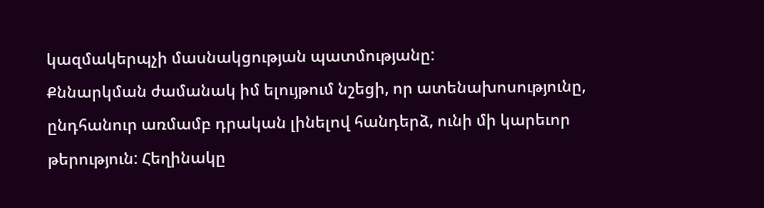կազմակերպչի մասնակցության պատմությանը:
Քննարկման ժամանակ իմ ելույթում նշեցի, որ ատենախոսությունը, ընդհանուր առմամբ դրական լինելով հանդերձ, ունի մի կարեւոր թերություն: Հեղինակը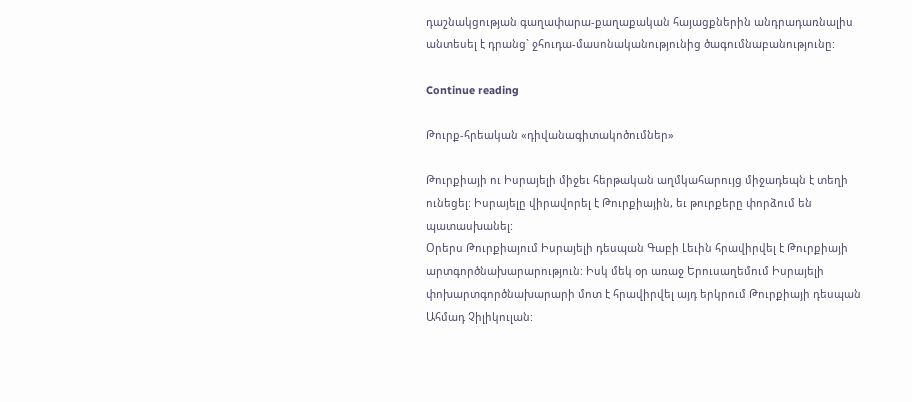դաշնակցության գաղափարա-քաղաքական հայացքներին անդրադառնալիս անտեսել է դրանց` ջհուդա-մասոնականությունից ծագումնաբանությունը:

Continue reading

Թուրք-հրեական «դիվանագիտակոծումներ»

Թուրքիայի ու Իսրայելի միջեւ հերթական աղմկահարույց միջադեպն է տեղի ունեցել: Իսրայելը վիրավորել է Թուրքիային, եւ թուրքերը փորձում են պատասխանել:
Օրերս Թուրքիայում Իսրայելի դեսպան Գաբի Լեւին հրավիրվել է Թուրքիայի արտգործնախարարություն: Իսկ մեկ օր առաջ Երուսաղեմում Իսրայելի փոխարտգործնախարարի մոտ է հրավիրվել այդ երկրում Թուրքիայի դեսպան Ահմադ Չիլիկուլան: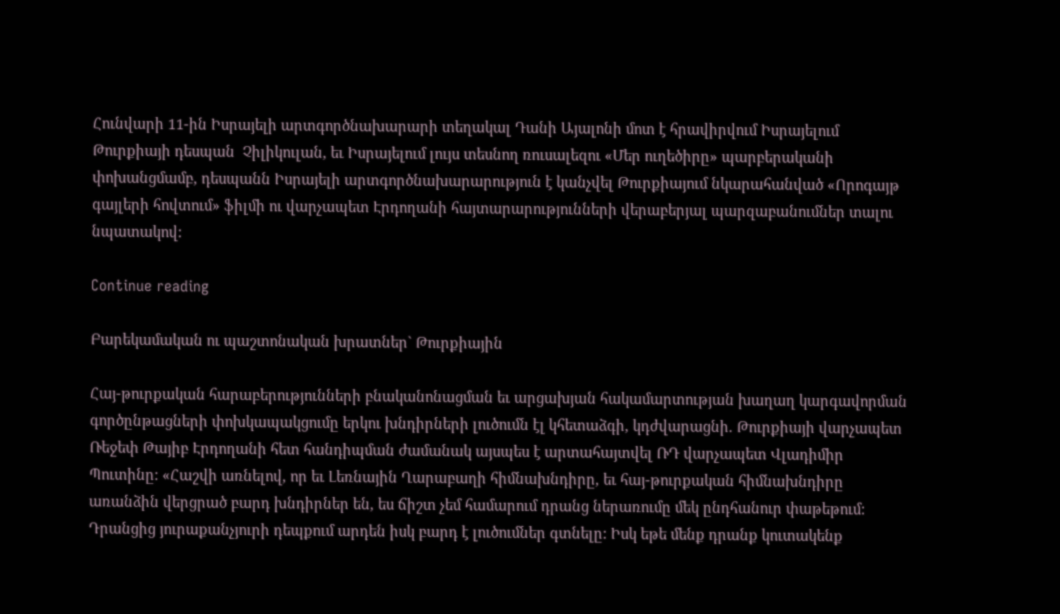Հունվարի 11-ին Իսրայելի արտգործնախարարի տեղակալ Դանի Այալոնի մոտ է հրավիրվում Իսրայելում Թուրքիայի դեսպան  Չիլիկուլան, եւ Իսրայելում լույս տեսնող ռուսալեզու «Մեր ուղեծիրը» պարբերականի փոխանցմամբ, դեսպանն Իսրայելի արտգործնախարարություն է կանչվել Թուրքիայում նկարահանված «Որոգայթ գայլերի հովտում» ֆիլմի ու վարչապետ Էրդողանի հայտարարությունների վերաբերյալ պարզաբանումներ տալու նպատակով:

Continue reading

Բարեկամական ու պաշտոնական խրատներ` Թուրքիային

Հայ-թուրքական հարաբերությունների բնականոնացման եւ արցախյան հակամարտության խաղաղ կարգավորման գործընթացների փոխկապակցումը երկու խնդիրների լուծումն էլ կհետաձգի, կդժվարացնի. Թուրքիայի վարչապետ Ռեջեփ Թայիբ Էրդողանի հետ հանդիպման ժամանակ այսպես է արտահայտվել ՌԴ վարչապետ Վլադիմիր Պուտինը: «Հաշվի առնելով, որ եւ Լեռնային Ղարաբաղի հիմնախնդիրը, եւ հայ-թուրքական հիմնախնդիրը առանձին վերցրած բարդ խնդիրներ են, ես ճիշտ չեմ համարում դրանց ներառումը մեկ ընդհանուր փաթեթում: Դրանցից յուրաքանչյուրի դեպքում արդեն իսկ բարդ է լուծումներ գտնելը: Իսկ եթե մենք դրանք կուտակենք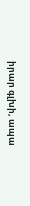իրար գլխի, ապա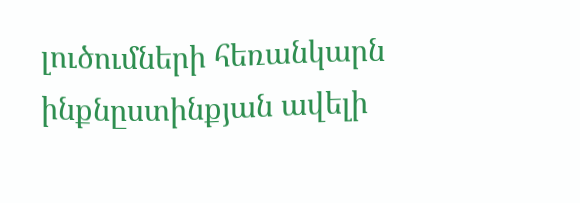լուծումների հեռանկարն ինքնըստինքյան ավելի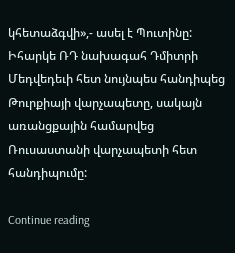կհետաձգվի»,- ասել է Պուտինը: Իհարկե ՌԴ նախագահ Դմիտրի Մեդվեդեւի հետ նույնպես հանդիպեց Թուրքիայի վարչապետը, սակայն առանցքային համարվեց Ռուսաստանի վարչապետի հետ հանդիպումը:

Continue reading